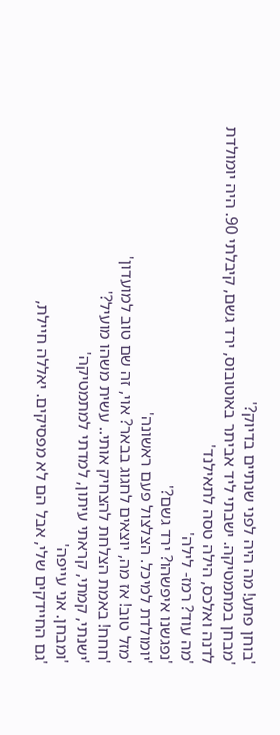'בוחן פתע! מה היה לפני שנתיים בדיוק?'
'מבחן במתמטיקה. ישבתי ליד אביתר באוטובוס, ירד גשם, קיבלתי 90. היה יומולדת לדנה ואלכס, הילה טסה לתאילנד'
'מה עוד? רמז- לילה'
'נפגשנו איפשהו? ירד גשם?'
'יומולדת למיכל. הצלצול פעם ראשונה'
'מזל טוב! אז מה, יוצאים לחגוג בבאר? אוי, זה שם טוב למועדון'
'חחח! באמת הצלחת להצחיק אותי.. עשית משהו מועיל?'
'ישנתי, קמתי, קראתי עיתון, למדתי למתמטיקה'
'ומבחן. אני עייפה'
'גם החיידקים שלי, אבל הם לא מפסיקים. יאללה חיילת,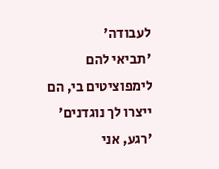לעבודה'
'תביאי להם לימפוציטים בי, הם ייצרו לך נוגדנים'
'רגע, אני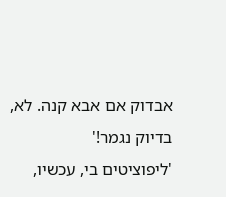אבדוק אם אבא קנה. לא, בדיוק נגמר!'
'ליפוציטים בי, עכשיו,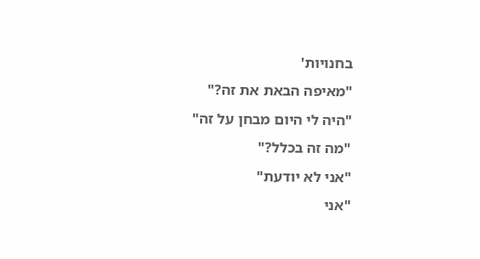בחנויות'
"מאיפה הבאת את זה?"
"היה לי היום מבחן על זה"
"מה זה בכלל?"
"אני לא יודעת"
"אני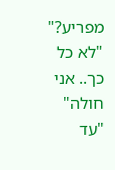מפריע?"
"לא כל כך.. אני חולה"
"עד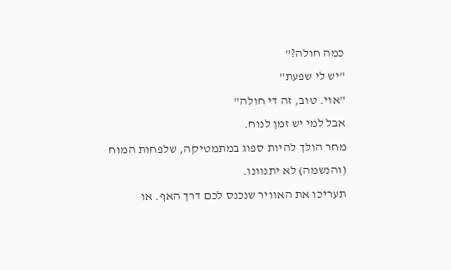כמה חולה?"
"יש לי שפעת"
"אוי. טוב, זה די חולה"
אבל למי יש זמן לנוח.
מחר הולך להיות ספוג במתמטיקה, שלפחות המוח (והנשמה) לא יתנוונו.
תעריכו את האוויר שנכנס לכם דרך האף. או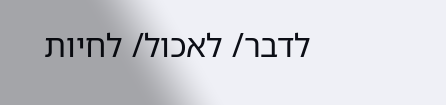לדבר/ לאכול/ לחיות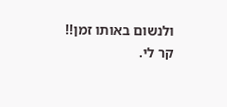ולנשום באותו זמן!!
קר לי.